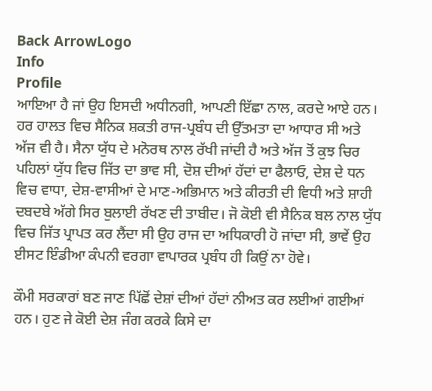Back ArrowLogo
Info
Profile
ਆਇਆ ਹੈ ਜਾਂ ਉਹ ਇਸਦੀ ਅਧੀਨਗੀ, ਆਪਣੀ ਇੱਛਾ ਨਾਲ, ਕਰਦੇ ਆਏ ਹਨ। ਹਰ ਹਾਲਤ ਵਿਚ ਸੈਨਿਕ ਸ਼ਕਤੀ ਰਾਜ-ਪ੍ਰਬੰਧ ਦੀ ਉੱਤਮਤਾ ਦਾ ਆਧਾਰ ਸੀ ਅਤੇ ਅੱਜ ਵੀ ਹੈ। ਸੈਨਾ ਯੁੱਧ ਦੇ ਮਨੋਰਥ ਨਾਲ ਰੱਖੀ ਜਾਂਦੀ ਹੈ ਅਤੇ ਅੱਜ ਤੋਂ ਕੁਝ ਚਿਰ ਪਹਿਲਾਂ ਯੁੱਧ ਵਿਚ ਜਿੱਤ ਦਾ ਭਾਵ ਸੀ, ਦੋਸ਼ ਦੀਆਂ ਹੱਦਾਂ ਦਾ ਫੈਲਾਓ, ਦੇਸ਼ ਦੇ ਧਨ ਵਿਚ ਵਾਧਾ, ਦੇਸ਼-ਵਾਸੀਆਂ ਦੇ ਮਾਣ-ਅਭਿਮਾਨ ਅਤੇ ਕੀਰਤੀ ਦੀ ਵਿਧੀ ਅਤੇ ਸ਼ਾਹੀ ਦਬਦਬੇ ਅੱਗੇ ਸਿਰ ਬੁਲਾਈ ਰੱਖਣ ਦੀ ਤਾਬੀਦ। ਜੋ ਕੋਈ ਵੀ ਸੈਨਿਕ ਬਲ ਨਾਲ ਯੁੱਧ ਵਿਚ ਜਿੱਤ ਪ੍ਰਾਪਤ ਕਰ ਲੈਂਦਾ ਸੀ ਉਹ ਰਾਜ ਦਾ ਅਧਿਕਾਰੀ ਹੋ ਜਾਂਦਾ ਸੀ, ਭਾਵੇਂ ਉਹ ਈਸਟ ਇੰਡੀਆ ਕੰਪਨੀ ਵਰਗਾ ਵਾਪਾਰਕ ਪ੍ਰਬੰਧ ਹੀ ਕਿਉਂ ਨਾ ਹੋਵੇ।

ਕੌਮੀ ਸਰਕਾਰਾਂ ਬਣ ਜਾਣ ਪਿੱਛੋਂ ਦੇਸ਼ਾਂ ਦੀਆਂ ਹੱਦਾਂ ਨੀਅਤ ਕਰ ਲਈਆਂ ਗਈਆਂ ਹਨ। ਹੁਣ ਜੇ ਕੋਈ ਦੇਸ਼ ਜੰਗ ਕਰਕੇ ਕਿਸੇ ਦਾ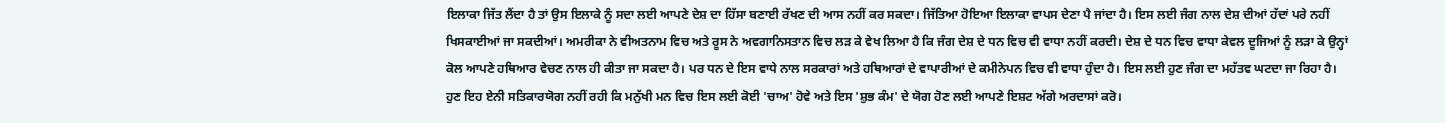ਇਲਾਕਾ ਜਿੱਤ ਲੈਂਦਾ ਹੈ ਤਾਂ ਉਸ ਇਲਾਕੇ ਨੂੰ ਸਦਾ ਲਈ ਆਪਣੇ ਦੇਸ਼ ਦਾ ਹਿੱਸਾ ਬਣਾਈ ਰੱਖਣ ਦੀ ਆਸ ਨਹੀਂ ਕਰ ਸਕਦਾ। ਜਿੱਤਿਆ ਹੋਇਆ ਇਲਾਕਾ ਵਾਪਸ ਦੇਣਾ ਪੈ ਜਾਂਦਾ ਹੈ। ਇਸ ਲਈ ਜੰਗ ਨਾਲ ਦੇਸ਼ ਦੀਆਂ ਹੱਦਾਂ ਪਰੇ ਨਹੀਂ ਖਿਸਕਾਈਆਂ ਜਾ ਸਕਦੀਆਂ। ਅਮਰੀਕਾ ਨੇ ਵੀਅਤਨਾਮ ਵਿਚ ਅਤੇ ਰੂਸ ਨੇ ਅਵਗਾਨਿਸਤਾਨ ਵਿਚ ਲੜ ਕੇ ਵੇਖ ਲਿਆ ਹੈ ਕਿ ਜੰਗ ਦੇਸ਼ ਦੇ ਧਨ ਵਿਚ ਵੀ ਵਾਧਾ ਨਹੀਂ ਕਰਦੀ। ਦੇਸ਼ ਦੇ ਧਨ ਵਿਚ ਵਾਧਾ ਕੇਵਲ ਦੂਜਿਆਂ ਨੂੰ ਲੜਾ ਕੇ ਉਨ੍ਹਾਂ ਕੋਲ ਆਪਣੇ ਹਥਿਆਰ ਵੇਚਣ ਨਾਲ ਹੀ ਕੀਤਾ ਜਾ ਸਕਦਾ ਹੈ। ਪਰ ਧਨ ਦੇ ਇਸ ਵਾਧੇ ਨਾਲ ਸਰਕਾਰਾਂ ਅਤੇ ਹਥਿਆਰਾਂ ਦੇ ਵਾਪਾਰੀਆਂ ਦੇ ਕਮੀਨੇਪਨ ਵਿਚ ਵੀ ਵਾਧਾ ਹੁੰਦਾ ਹੈ। ਇਸ ਲਈ ਹੁਣ ਜੰਗ ਦਾ ਮਹੱਤਵ ਘਟਦਾ ਜਾ ਰਿਹਾ ਹੈ। ਹੁਣ ਇਹ ਏਨੀ ਸਤਿਕਾਰਯੋਗ ਨਹੀਂ ਰਹੀ ਕਿ ਮਨੁੱਖੀ ਮਨ ਵਿਚ ਇਸ ਲਈ ਕੋਈ 'ਚਾਅ' ਹੋਵੇ ਅਤੇ ਇਸ 'ਸ਼ੁਭ ਕੰਮ' ਦੇ ਯੋਗ ਹੋਣ ਲਈ ਆਪਣੇ ਇਸ਼ਟ ਅੱਗੇ ਅਰਦਾਸਾਂ ਕਰੋ।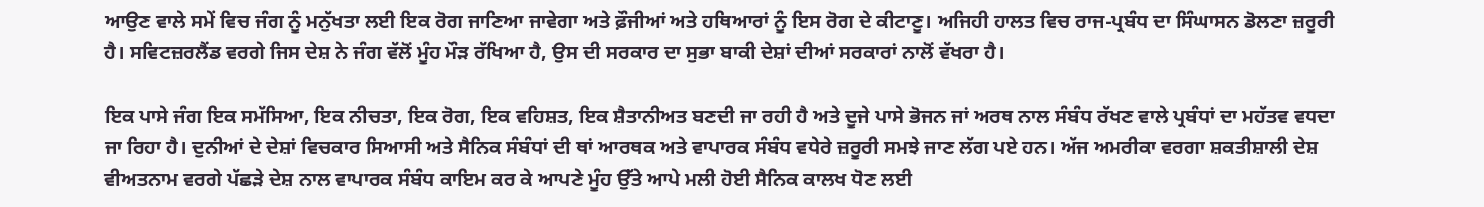ਆਉਣ ਵਾਲੇ ਸਮੇਂ ਵਿਚ ਜੰਗ ਨੂੰ ਮਨੁੱਖਤਾ ਲਈ ਇਕ ਰੋਗ ਜਾਣਿਆ ਜਾਵੇਗਾ ਅਤੇ ਫ਼ੌਜੀਆਂ ਅਤੇ ਹਥਿਆਰਾਂ ਨੂੰ ਇਸ ਰੋਗ ਦੇ ਕੀਟਾਣੂ। ਅਜਿਹੀ ਹਾਲਤ ਵਿਚ ਰਾਜ-ਪ੍ਰਬੰਧ ਦਾ ਸਿੰਘਾਸਨ ਡੋਲਣਾ ਜ਼ਰੂਰੀ ਹੈ। ਸਵਿਟਜ਼ਰਲੈਂਡ ਵਰਗੇ ਜਿਸ ਦੇਸ਼ ਨੇ ਜੰਗ ਵੱਲੋਂ ਮੂੰਹ ਮੌੜ ਰੱਖਿਆ ਹੈ, ਉਸ ਦੀ ਸਰਕਾਰ ਦਾ ਸੁਭਾ ਬਾਕੀ ਦੇਸ਼ਾਂ ਦੀਆਂ ਸਰਕਾਰਾਂ ਨਾਲੋਂ ਵੱਖਰਾ ਹੈ।

ਇਕ ਪਾਸੇ ਜੰਗ ਇਕ ਸਮੱਸਿਆ, ਇਕ ਨੀਚਤਾ, ਇਕ ਰੋਗ, ਇਕ ਵਹਿਸ਼ਤ, ਇਕ ਸ਼ੈਤਾਨੀਅਤ ਬਣਦੀ ਜਾ ਰਹੀ ਹੈ ਅਤੇ ਦੂਜੇ ਪਾਸੇ ਭੋਜਨ ਜਾਂ ਅਰਥ ਨਾਲ ਸੰਬੰਧ ਰੱਖਣ ਵਾਲੇ ਪ੍ਰਬੰਧਾਂ ਦਾ ਮਹੱਤਵ ਵਧਦਾ ਜਾ ਰਿਹਾ ਹੈ। ਦੁਨੀਆਂ ਦੇ ਦੇਸ਼ਾਂ ਵਿਚਕਾਰ ਸਿਆਸੀ ਅਤੇ ਸੈਨਿਕ ਸੰਬੰਧਾਂ ਦੀ ਥਾਂ ਆਰਥਕ ਅਤੇ ਵਾਪਾਰਕ ਸੰਬੰਧ ਵਧੇਰੇ ਜ਼ਰੂਰੀ ਸਮਝੇ ਜਾਣ ਲੱਗ ਪਏ ਹਨ। ਅੱਜ ਅਮਰੀਕਾ ਵਰਗਾ ਸ਼ਕਤੀਸ਼ਾਲੀ ਦੇਸ਼ ਵੀਅਤਨਾਮ ਵਰਗੇ ਪੱਛੜੇ ਦੇਸ਼ ਨਾਲ ਵਾਪਾਰਕ ਸੰਬੰਧ ਕਾਇਮ ਕਰ ਕੇ ਆਪਣੇ ਮੂੰਹ ਉੱਤੇ ਆਪੇ ਮਲੀ ਹੋਈ ਸੈਨਿਕ ਕਾਲਖ ਧੋਣ ਲਈ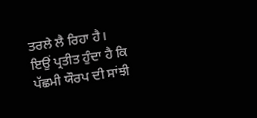ਤਰਲੇ ਲੈ ਰਿਹਾ ਹੈ। ਇਉਂ ਪ੍ਰਤੀਤ ਹੁੰਦਾ ਹੈ ਕਿ ਪੱਛਮੀ ਯੌਰਪ ਦੀ ਸਾਂਝੀ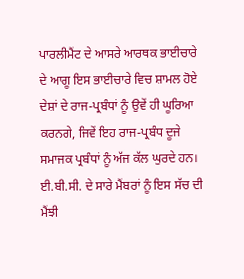ਪਾਰਲੀਮੈਂਟ ਦੇ ਆਸਰੇ ਆਰਥਕ ਭਾਈਚਾਰੇ ਦੇ ਆਗੂ ਇਸ ਭਾਈਚਾਰੇ ਵਿਚ ਸ਼ਾਮਲ ਹੋਏ ਦੇਸ਼ਾਂ ਦੇ ਰਾਜ-ਪ੍ਰਬੰਧਾਂ ਨੂੰ ਉਵੇਂ ਹੀ ਘੂਰਿਆ ਕਰਨਗੇ, ਜਿਵੇਂ ਇਹ ਰਾਜ-ਪ੍ਰਬੰਧ ਦੂਜੇ ਸਮਾਜਕ ਪ੍ਰਬੰਧਾਂ ਨੂੰ ਅੱਜ ਕੱਲ ਘੁਰਦੇ ਹਨ। ਈ.ਬੀ.ਸੀ. ਦੇ ਸਾਰੇ ਮੈਂਬਰਾਂ ਨੂੰ ਇਸ ਸੱਚ ਦੀ ਮੈਂਝੀ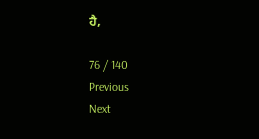ਹੈ,

76 / 140
Previous
Next